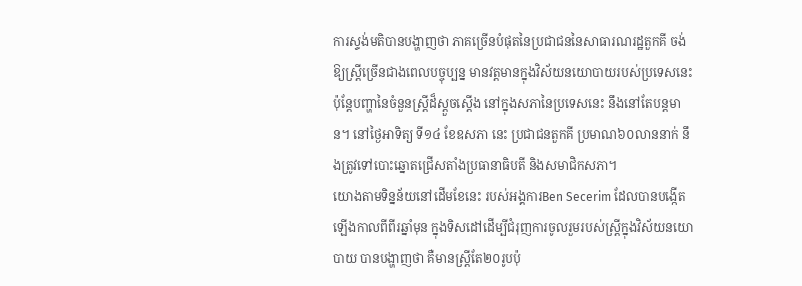ការស្ទង់មតិបានបង្ហាញថា ភាគច្រើនបំផុតនៃប្រជាជននៃសាធារណរដ្ឋតួកគី ចង់ឱ្យស្រ្តីច្រើនជាងពេលបច្ចុប្បន្ន មានវត្តមានក្នុងវិស័យនយោបាយរបស់ប្រទេសនេះ ប៉ុន្តែបញ្ហានៃចំនួនស្រ្តីដ៏ស្តួចស្តើង នៅក្នុងសភានៃប្រទេសនេះ នឹងនៅតែបន្តមាន។ នៅថ្ងៃអាទិត្យ ទី១៤ ខែឧសភា នេះ ប្រជាជនតួកគី ប្រមាណ៦០លាននាក់ នឹងត្រូវទៅបោះឆ្នោតជ្រើសតាំងប្រធានាធិបតី និងសមាជិកសភា។
យោងតាមទិន្នន័យនៅដើមខែនេះ របស់អង្គការBen Secerim ដែលបានបង្កើតឡើងកាលពីពីរឆ្នាំមុន ក្នុងទិសដៅដើម្បីជំរុញការចូលរួមរបស់ស្រ្តីក្នុងវិស័យនយោបាយ បានបង្ហាញថា គឺមានស្រ្តីតែ២០រូបប៉ុ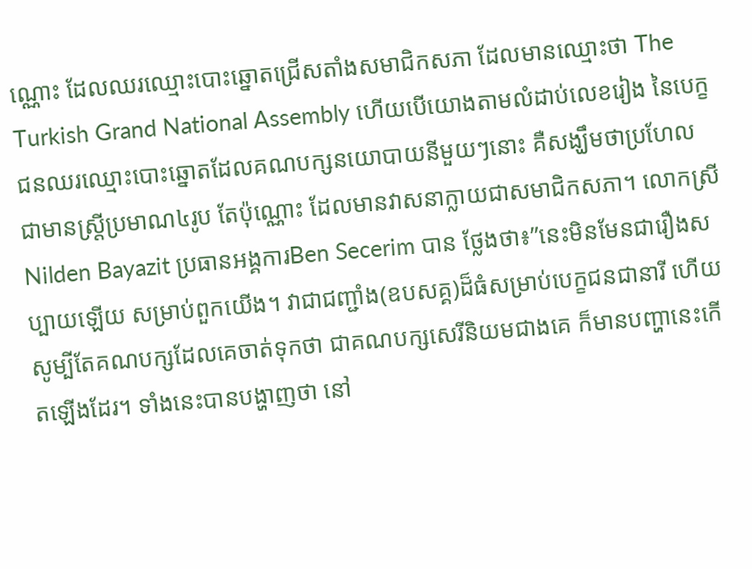ណ្ណោះ ដែលឈរឈ្មោះបោះឆ្នោតជ្រើសតាំងសមាជិកសភា ដែលមានឈ្មោះថា The Turkish Grand National Assembly ហើយបើយោងតាមលំដាប់លេខរៀង នៃបេក្ខជនឈរឈ្មោះបោះឆ្នោតដែលគណបក្សនយោបាយនីមួយៗនោះ គឺសង្ឃឹមថាប្រហែលជាមានស្រ្តីប្រមាណ៤រូប តែប៉ុណ្ណោះ ដែលមានវាសនាក្លាយជាសមាជិកសភា។ លោកស្រីNilden Bayazit ប្រធានអង្គការBen Secerim បាន ថ្លែងថា៖”នេះមិនមែនជារឿងសប្បាយឡើយ សម្រាប់ពួកយើង។ វាជាជញ្ជាំង(ឧបសគ្គ)ដ៏ធំសម្រាប់បេក្ខជនជានារី ហើយសូម្បីតែគណបក្សដែលគេចាត់ទុកថា ជាគណបក្សសេរីនិយមជាងគេ ក៏មានបញ្ហានេះកើតឡើងដែរ។ ទាំងនេះបានបង្ហាញថា នៅ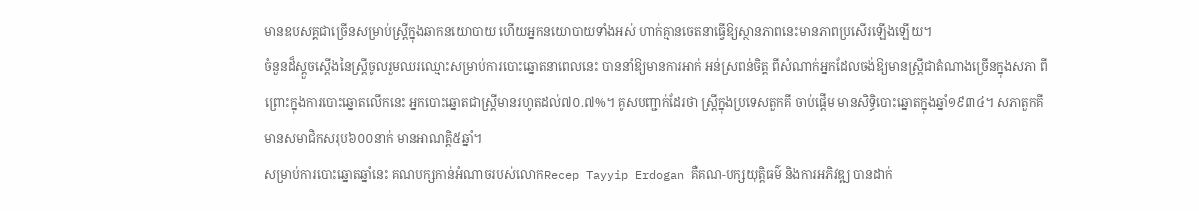មានឧបសគ្គជាច្រើនសម្រាប់ស្រ្តីក្នុងឆាកនយោបាយ ហើយអ្នកនយោបាយទាំងអស់ ហាក់គ្មានចេតនាធ្វើឱ្យស្ថានភាពនេះមានភាពប្រសើរឡើងឡើយ។
ចំនួនដ៏ស្តួចស្តើងនៃស្រ្តីចូលរួមឈរឈ្មោះសម្រាប់ការបោះឆ្នោតនាពេលនេះ បាននាំឱ្យមានការអាក់ អន់ស្រពន់ចិត្ត ពីសំណាក់អ្នកដែលចង់ឱ្យមានស្រ្តីជាតំណាងច្រើនក្នុងសភា ពីព្រោះក្នុងការបោះឆ្នោតលើកនេះ អ្នកបោះឆ្នោតជាស្រ្តីមានរហូតដល់៧០.៧%។ គូសបញ្ជាក់ដែរថា ស្រ្តីក្នុងប្រទេសតួកគី ចាប់ផ្តើម មានសិទ្ធិបោះឆ្នោតក្នុងឆ្នាំ១៩៣៤។ សភាតួកគីមានសមាជិកសរុប៦០០នាក់ មានអាណត្តិ៥ឆ្នាំ។
សម្រាប់ការបោះឆ្នោតឆ្នាំនេះ គណបក្សកាន់អំណាចរបស់លោកRecep Tayyip Erdogan គឺគណ-បក្សយុត្តិធម៌ និងការអភិវឌ្ឍ បានដាក់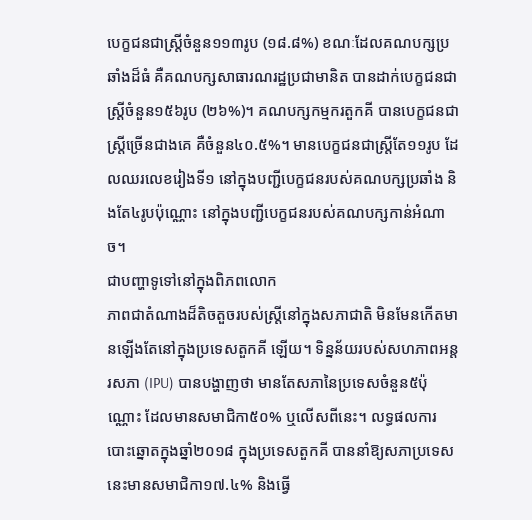បេក្ខជនជាស្រ្តីចំនួន១១៣រូប (១៨.៨%) ខណៈដែលគណបក្សប្រ ឆាំងដ៏ធំ គឺគណបក្សសាធារណរដ្ឋប្រជាមានិត បានដាក់បេក្ខជនជាស្រ្តីចំនួន១៥៦រូប (២៦%)។ គណបក្សកម្មករតួកគី បានបេក្ខជនជាស្រ្តីច្រើនជាងគេ គឺចំនួន៤០.៥%។ មានបេក្ខជនជាស្រ្តីតែ១១រូប ដែលឈរលេខរៀងទី១ នៅក្នុងបញ្ជីបេក្ខជនរបស់គណបក្សប្រឆាំង និងតែ៤រូបប៉ុណ្ណោះ នៅក្នុងបញ្ជីបេក្ខជនរបស់គណបក្សកាន់អំណាច។
ជាបញ្ហាទូទៅនៅក្នុងពិភពលោក
ភាពជាតំណាងដ៏តិចតួចរបស់ស្រ្តីនៅក្នុងសភាជាតិ មិនមែនកើតមានឡើងតែនៅក្នុងប្រទេសតួកគី ឡើយ។ ទិន្នន័យរបស់សហភាពអន្តរសភា (IPU) បានបង្ហាញថា មានតែសភានៃប្រទេសចំនួន៥ប៉ុណ្ណោះ ដែលមានសមាជិកា៥០% ឬលើសពីនេះ។ លទ្ធផលការបោះឆ្នោតក្នុងឆ្នាំ២០១៨ ក្នុងប្រទេសតួកគី បាននាំឱ្យសភាប្រទេសនេះមានសមាជិកា១៧.៤% និងធ្វើ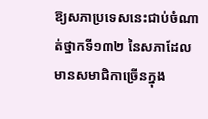ឱ្យសភាប្រទេសនេះជាប់ចំណាត់ថ្នាកទី១៣២ នៃសភាដែលមានសមាជិកាច្រើនក្នុង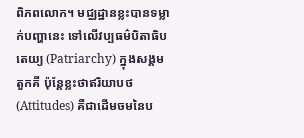ពិភពលោក។ មជ្ឈដ្ឋានខ្លះបានទម្លាក់បញ្ហានេះ ទៅលើវប្បធម៌បិតាធិបតេយ្យ (Patriarchy) ក្នុងសង្គមតួកគី ប៉ុន្តែខ្លះថាឥរិយាបថ (Attitudes) គឺជាដើមចមនៃប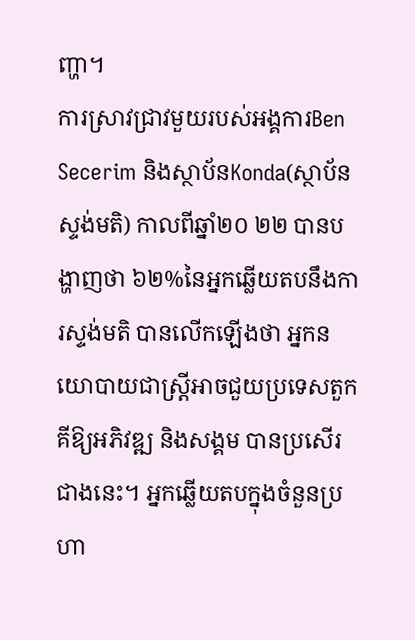ញ្ហា។
ការស្រាវជ្រាវមួយរបស់អង្គការBen Secerim និងស្ថាប័នKonda(ស្ថាប័នស្ទង់មតិ) កាលពីឆ្នាំ២០ ២២ បានបង្ហាញថា ៦២%នៃអ្នកឆ្លើយតបនឹងការស្ទង់មតិ បានលើកឡើងថា អ្នកនយោបាយជាស្រ្តីអាចជួយប្រទេសតួកគីឱ្យអភិវឌ្ឍ និងសង្គម បានប្រសើរជាងនេះ។ អ្នកឆ្លើយតបក្នុងចំនួនប្រហា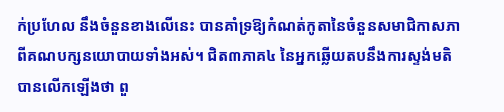ក់ប្រហែល នឹងចំនួនខាងលើនេះ បានគាំទ្រឱ្យកំណត់កូតានៃចំនួនសមាជិកាសភាពីគណបក្សនយោបាយទាំងអស់។ ជិត៣ភាគ៤ នៃអ្នកឆ្លើយតបនឹងការស្ទង់មតិ បានលើកឡើងថា ពួ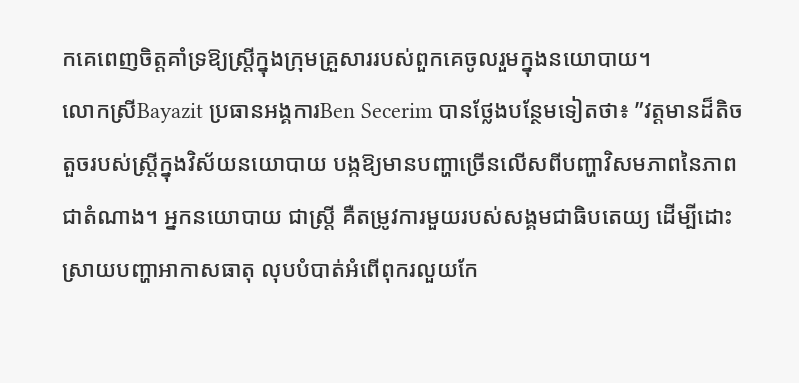កគេពេញចិត្តគាំទ្រឱ្យស្រ្តីក្នុងក្រុមគ្រួសាររបស់ពួកគេចូលរួមក្នុងនយោបាយ។
លោកស្រីBayazit ប្រធានអង្គការBen Secerim បានថ្លែងបន្ថែមទៀតថា៖ ”វត្តមានដ៏តិចតួចរបស់ស្រ្តីក្នុងវិស័យនយោបាយ បង្កឱ្យមានបញ្ហាច្រើនលើសពីបញ្ហាវិសមភាពនៃភាពជាតំណាង។ អ្នកនយោបាយ ជាស្រ្តី គឺតម្រូវការមួយរបស់សង្គមជាធិបតេយ្យ ដើម្បីដោះស្រាយបញ្ហាអាកាសធាតុ លុបបំបាត់អំពើពុករលួយកែ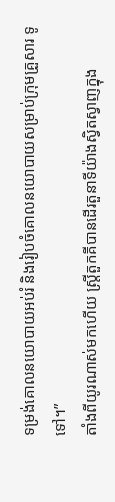ទម្រង់គោលនយោបាយអប់រំ និងរៀបចំគោលនយោបាយសម្រាប់ក្រុមគ្រួសារ ទូទៅ។”
តាំងពីយូរណាស់មកហើយ ស្រ្តីតួកគីបានដើរតួនាទីយ៉ាងស្វិតស្វាញក្នុង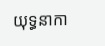យុទ្ធនាកា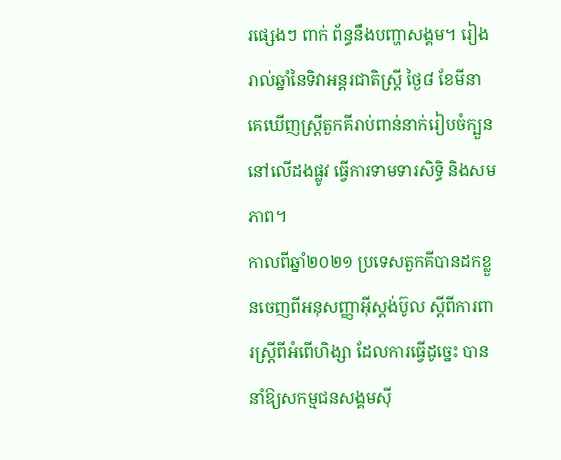រផ្សេងៗ ពាក់ ព័ន្ធនឹងបញ្ហាសង្គម។ រៀងរាល់ឆ្នាំនៃទិវាអន្តរជាតិស្រ្តី ថ្ងៃ៨ ខែមីនា គេឃើញស្រ្តីតួកគីរាប់ពាន់នាក់រៀបចំក្បួននៅលើដងផ្លូវ ធ្វើការទាមទារសិទ្ធិ និងសមភាព។
កាលពីឆ្នាំ២០២១ ប្រទេសតួកគីបានដកខ្លួនចេញពីអនុសញ្ញាអ៊ីស្តង់ប៊ូល ស្តីពីការពារស្រ្តីពីអំពើហិង្សា ដែលការធ្វើដូច្នេះ បាននាំឱ្យសកម្មជនសង្គមស៊ី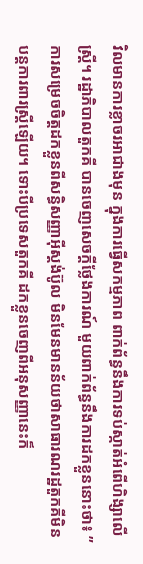វិលមានការខ្លាចរអាជាងមុន ក្នុងការធ្វើសកម្មភាព ពាក់ព័ន្ធនឹងការទប់ស្កាត់អំពើហិង្សាលើស្រ្តី។ រដ្ឋាភិបាលតួកគី បានចេញសេចក្តីថ្លែងការណ៍ មួយពាក់ព័ន្ធនឹងការដកខ្លួននោះថា៖ ”ការសម្រេចចិត្តដកខ្លួនពីសន្ធិសញ្ញាអ៊ីស្តង់ប៊ូល មិនមែនមានន័យថាសាធារណរដ្ឋតួកគីមិនបន្តការពារស្ត្រីឡើយ។ ទោះបីប្រទេសតួកគី ដកខ្លួនចេញពីអនុសញ្ញានេះក៏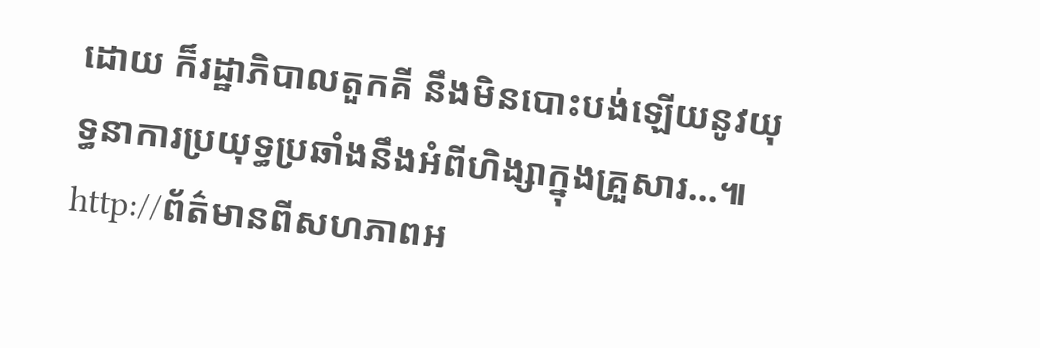ដោយ ក៏រដ្ឋាភិបាលតួកគី នឹងមិនបោះបង់ឡើយនូវយុទ្ធនាការប្រយុទ្ធប្រឆាំងនឹងអំពីហិង្សាក្នុងគ្រួសារ…៕
http://ព័ត៌មានពីសហភាពអ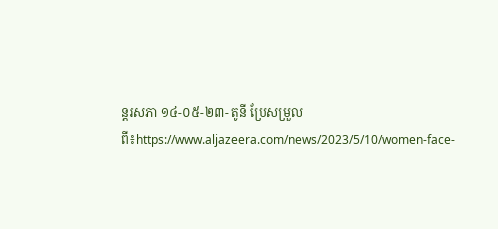ន្តរសភា ១៤-០៥-២៣- តូនី ប្រែសម្រួលពី៖https://www.aljazeera.com/news/2023/5/10/women-face-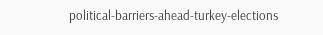political-barriers-ahead-turkey-elections